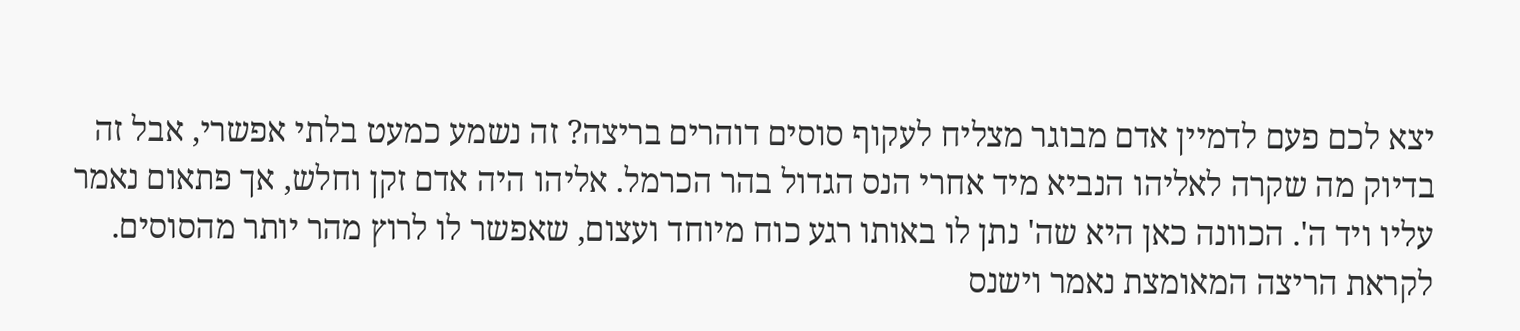יצא לכם פעם לדמיין אדם מבוגר מצליח לעקוף סוסים דוהרים בריצה? זה נשמע כמעט בלתי אפשרי, אבל זה בדיוק מה שקרה לאליהו הנביא מיד אחרי הנס הגדול בהר הכרמל. אליהו היה אדם זקן וחלש, אך פתאום נאמר עליו ויד ה'. הכוונה כאן היא שה' נתן לו באותו רגע כוח מיוחד ועצום, שאפשר לו לרוץ מהר יותר מהסוסים. לקראת הריצה המאומצת נאמר וישנס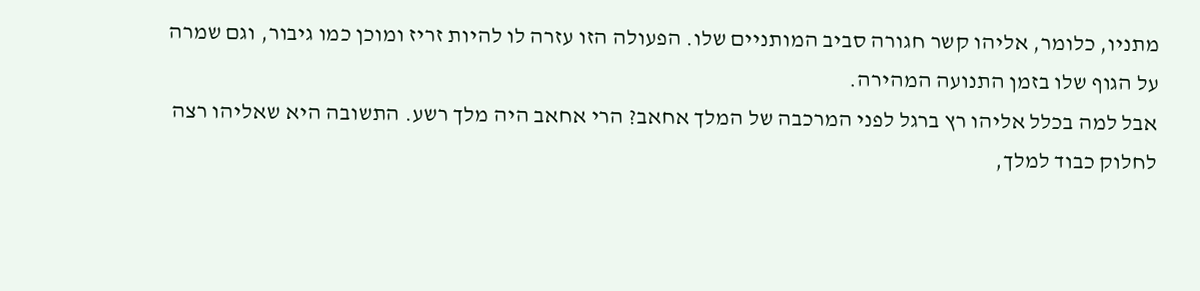מתניו, כלומר, אליהו קשר חגורה סביב המותניים שלו. הפעולה הזו עזרה לו להיות זריז ומוכן כמו גיבור, וגם שמרה על הגוף שלו בזמן התנועה המהירה.
אבל למה בכלל אליהו רץ ברגל לפני המרכבה של המלך אחאב? הרי אחאב היה מלך רשע. התשובה היא שאליהו רצה לחלוק כבוד למלך,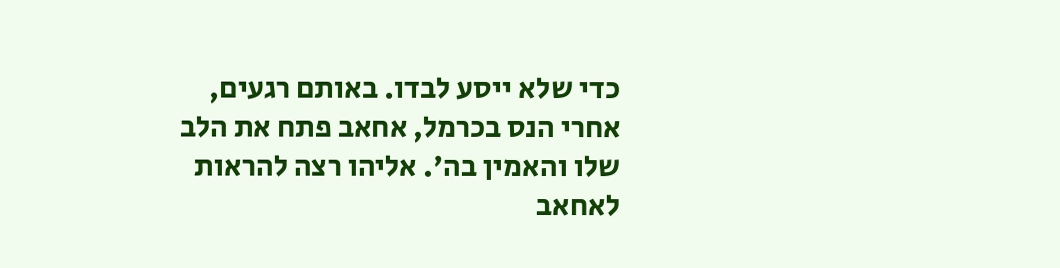כדי שלא ייסע לבדו. באותם רגעים, אחרי הנס בכרמל, אחאב פתח את הלב שלו והאמין בה'. אליהו רצה להראות לאחאב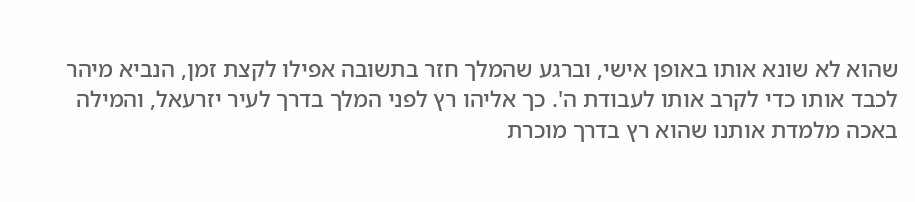שהוא לא שונא אותו באופן אישי, וברגע שהמלך חזר בתשובה אפילו לקצת זמן, הנביא מיהר לכבד אותו כדי לקרב אותו לעבודת ה'. כך אליהו רץ לפני המלך בדרך לעיר יזרעאל, והמילה באכה מלמדת אותנו שהוא רץ בדרך מוכרת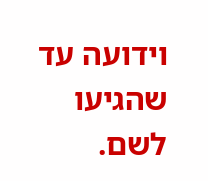וידועה עד שהגיעו לשם.